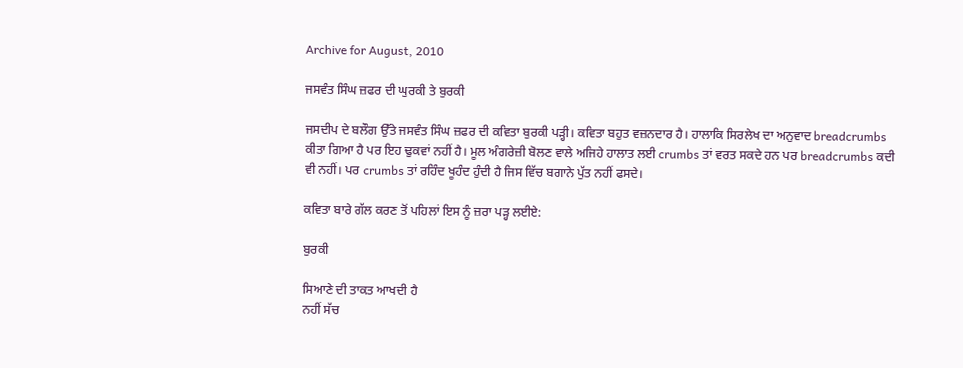Archive for August, 2010

ਜਸਵੰਤ ਸਿੰਘ ਜ਼ਫਰ ਦੀ ਘੁਰਕੀ ਤੇ ਬੁਰਕੀ

ਜਸਦੀਪ ਦੇ ਬਲੌਗ ਉੱਤੇ ਜਸਵੰਤ ਸਿੰਘ ਜ਼ਫਰ ਦੀ ਕਵਿਤਾ ਬੁਰਕੀ ਪੜ੍ਹੀ। ਕਵਿਤਾ ਬਹੁਤ ਵਜ਼ਨਦਾਰ ਹੈ। ਹਾਲਾਕਿ ਸਿਰਲੇਖ ਦਾ ਅਨੁਵਾਦ breadcrumbs ਕੀਤਾ ਗਿਆ ਹੈ ਪਰ ਇਹ ਢੁਕਵਾਂ ਨਹੀਂ ਹੈ। ਮੂਲ ਅੰਗਰੇਜ਼ੀ ਬੋਲਣ ਵਾਲੇ ਅਜਿਹੇ ਹਾਲਾਤ ਲਈ crumbs ਤਾਂ ਵਰਤ ਸਕਦੇ ਹਨ ਪਰ breadcrumbs ਕਦੀ ਵੀ ਨਹੀਂ। ਪਰ crumbs ਤਾਂ ਰਹਿੰਦ ਖੂਹੰਦ ਹੁੰਦੀ ਹੈ ਜਿਸ ਵਿੱਚ ਬਗਾਨੇ ਪੁੱਤ ਨਹੀਂ ਫਸਦੇ।

ਕਵਿਤਾ ਬਾਰੇ ਗੱਲ ਕਰਣ ਤੋਂ ਪਹਿਲਾਂ ਇਸ ਨੂੰ ਜ਼ਰਾ ਪੜ੍ਹ ਲਈਏ:

ਬੁਰਕੀ

ਸਿਆਣੇ ਦੀ ਤਾਕਤ ਆਖਦੀ ਹੈ
ਨਹੀਂ ਸੱਚ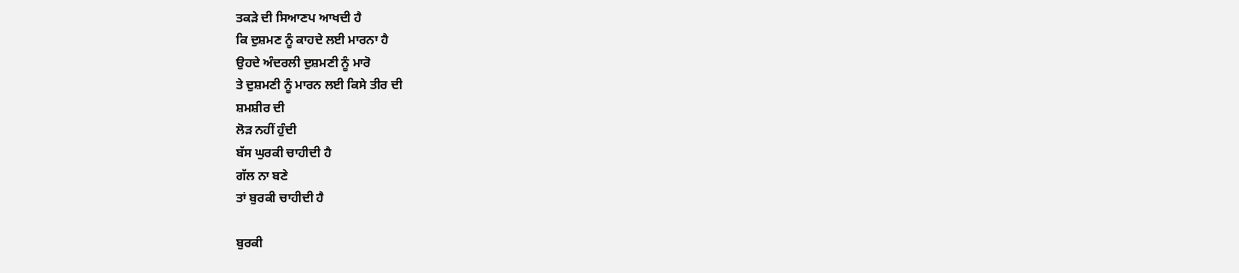ਤਕੜੇ ਦੀ ਸਿਆਣਪ ਆਖਦੀ ਹੈ
ਕਿ ਦੁਸ਼ਮਣ ਨੂੰ ਕਾਹਦੇ ਲਈ ਮਾਰਨਾ ਹੈ
ਉਹਦੇ ਅੰਦਰਲੀ ਦੁਸ਼ਮਣੀ ਨੂੰ ਮਾਰੋ
ਤੇ ਦੁਸ਼ਮਣੀ ਨੂੰ ਮਾਰਨ ਲਈ ਕਿਸੇ ਤੀਰ ਦੀ
ਸ਼ਮਸ਼ੀਰ ਦੀ
ਲੋੜ ਨਹੀਂ ਹੁੰਦੀ
ਬੱਸ ਘੁਰਕੀ ਚਾਹੀਦੀ ਹੈ
ਗੱਲ ਨਾ ਬਣੇ
ਤਾਂ ਬੁਰਕੀ ਚਾਹੀਦੀ ਹੈ

ਬੁਰਕੀ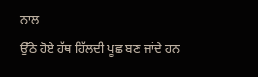ਨਾਲ
ਉੱਠੇ ਹੋਏ ਹੱਥ ਹਿੱਲਦੀ ਪੂਛ ਬਣ ਜਾਂਦੇ ਹਨ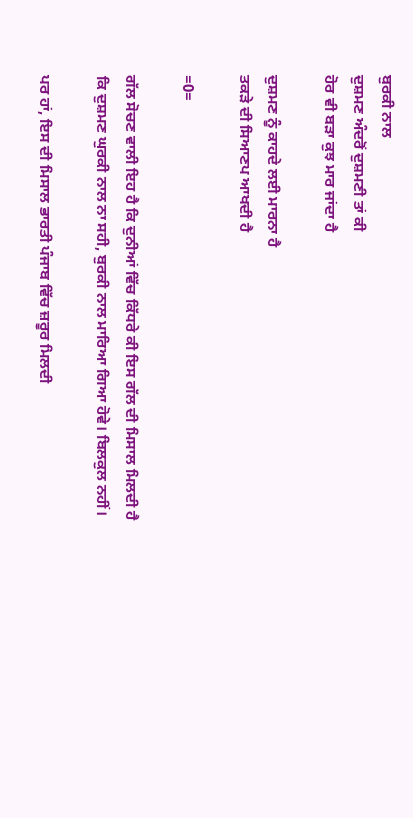ਬੁਰਕੀ ਨਾਲ
ਦੁਸ਼ਮਣ ਅੰਦਰੋਂ ਦੁਸ਼ਮਣੀ ਤਾਂ ਕੀ
ਹੋਰ ਵੀ ਬੜਾ ਕੁਝ ਮਾਰ ਜਾਂਦਾ ਹੈ

ਦੁਸ਼ਮਣ ਨੂੰ ਕਾਹਦੇ ਲਈ ਮਾਰਨਾ ਹੈ
ਤਕੜੇ ਦੀ ਸਿਆਣਪ ਆਖਦੀ ਹੈ

=0=

ਗੱਲ ਸੋਚਣ ਵਾਲੀ ਇਹ ਹੈ ਕਿ ਦੁਨੀਆਂ ਵਿੱਚ ਕਿੱਧਰੇ ਕੀ ਇਸ ਗੱਲ ਦੀ ਮਿਸਾਲ ਮਿਲਦੀ ਹੈ ਕਿ ਦੁਸ਼ਮਣ ਘੁਰਕੀ ਨਾਲ ਨਾ ਸਹੀ, ਬੁਰਕੀ ਨਾਲ ਮਾਰਿਆ ਗਿਆ ਹੋਵੇ। ਬਿਲਕੁਲ ਨਹੀਂ।

ਪਰ ਹਾਂ, ਇਸ ਦੀ ਮਿਸਾਲ ਭਾਰਤੀ ਪੰਜਾਬ ਵਿੱਚ ਜ਼ਰੂਰ ਮਿਲਦੀ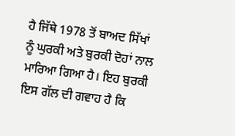ਹੈ ਜਿੱਥੇ 1978 ਤੋਂ ਬਾਅਦ ਸਿੱਖਾਂ ਨੂੰ ਘੁਰਕੀ ਅਤੇ ਬੁਰਕੀ ਦੋਹਾਂ ਨਾਲ ਮਾਰਿਆ ਗਿਆ ਹੈ। ਇਹ ਬੁਰਕੀ ਇਸ ਗੱਲ ਦੀ ਗਵਾਹ ਹੈ ਕਿ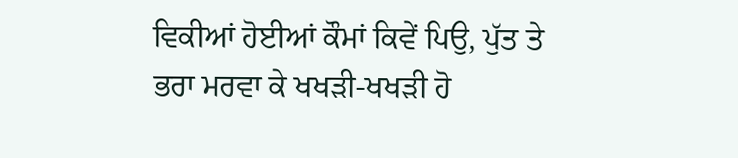ਵਿਕੀਆਂ ਹੋਈਆਂ ਕੌਮਾਂ ਕਿਵੇਂ ਪਿਉ, ਪੁੱਤ ਤੇ ਭਰਾ ਮਰਵਾ ਕੇ ਖਖੜੀ-ਖਖੜੀ ਹੋ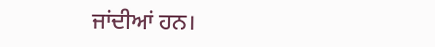ਜਾਂਦੀਆਂ ਹਨ।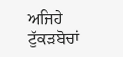ਅਜਿਹੇ ਟੁੱਕੜਬੋਚਾਂ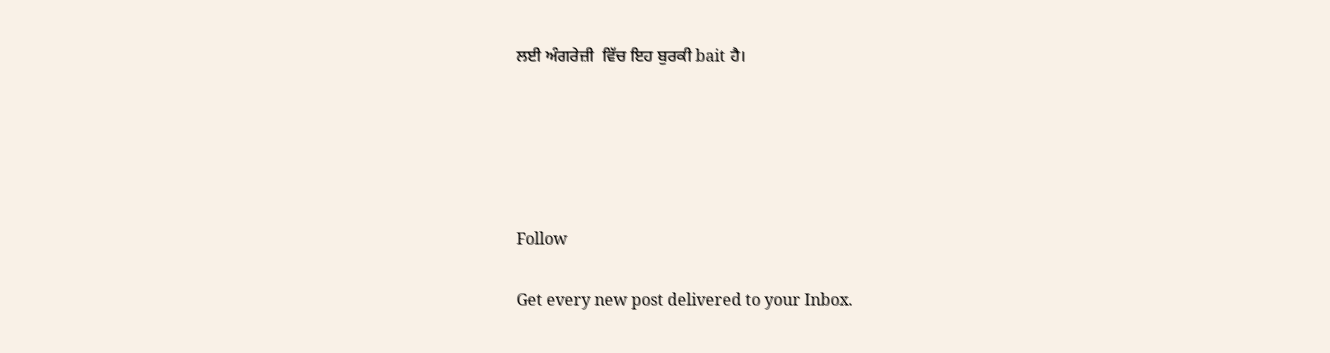ਲਈ ਅੰਗਰੇਜ਼ੀ  ਵਿੱਚ ਇਹ ਬੁਰਕੀ bait ਹੈ।





Follow

Get every new post delivered to your Inbox.